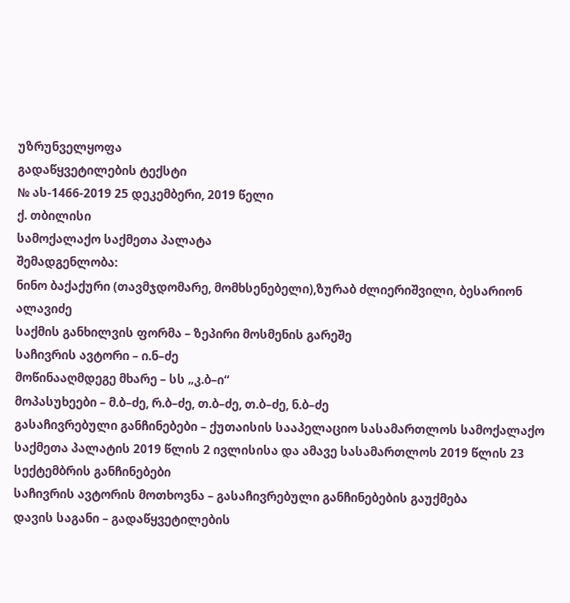უზრუნველყოფა
გადაწყვეტილების ტექსტი
№ ას-1466-2019 25 დეკემბერი, 2019 წელი
ქ. თბილისი
სამოქალაქო საქმეთა პალატა
შემადგენლობა:
ნინო ბაქაქური (თავმჯდომარე, მომხსენებელი),ზურაბ ძლიერიშვილი, ბესარიონ ალავიძე
საქმის განხილვის ფორმა – ზეპირი მოსმენის გარეშე
საჩივრის ავტორი – ი.ნ–ძე
მოწინააღმდეგე მხარე – სს „კ.ბ–ი“
მოპასუხეები – მ.ბ–ძე, რ.ბ–ძე, თ.ბ–ძე, თ.ბ–ძე, ნ.ბ–ძე
გასაჩივრებული განჩინებები – ქუთაისის სააპელაციო სასამართლოს სამოქალაქო საქმეთა პალატის 2019 წლის 2 ივლისისა და ამავე სასამართლოს 2019 წლის 23 სექტემბრის განჩინებები
საჩივრის ავტორის მოთხოვნა – გასაჩივრებული განჩინებების გაუქმება
დავის საგანი – გადაწყვეტილების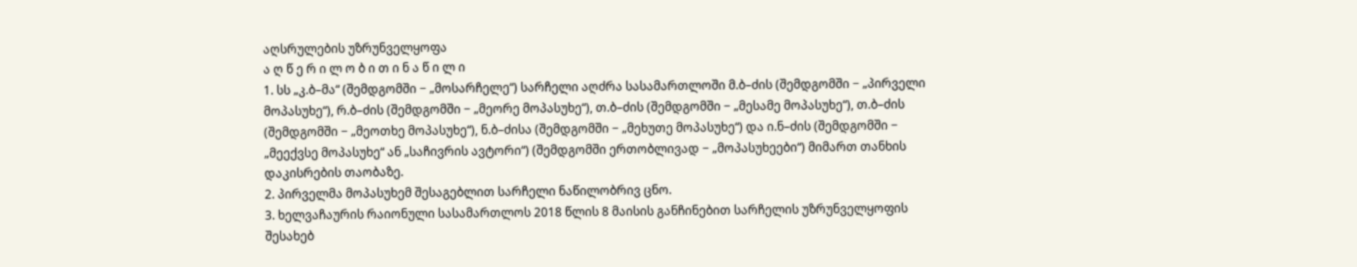აღსრულების უზრუნველყოფა
ა ღ წ ე რ ი ლ ო ბ ი თ ი ნ ა წ ი ლ ი
1. სს „კ.ბ–მა“ (შემდგომში − „მოსარჩელე“) სარჩელი აღძრა სასამართლოში მ.ბ–ძის (შემდგომში − „პირველი მოპასუხე“), რ.ბ–ძის (შემდგომში − „მეორე მოპასუხე“), თ.ბ–ძის (შემდგომში − „მესამე მოპასუხე“), თ.ბ–ძის (შემდგომში − „მეოთხე მოპასუხე“), ნ.ბ–ძისა (შემდგომში − „მეხუთე მოპასუხე“) და ი.ნ–ძის (შემდგომში − „მეექვსე მოპასუხე“ ან „საჩივრის ავტორი“) (შემდგომში ერთობლივად − „მოპასუხეები“) მიმართ თანხის დაკისრების თაობაზე.
2. პირველმა მოპასუხემ შესაგებლით სარჩელი ნაწილობრივ ცნო.
3. ხელვაჩაურის რაიონული სასამართლოს 2018 წლის 8 მაისის განჩინებით სარჩელის უზრუნველყოფის შესახებ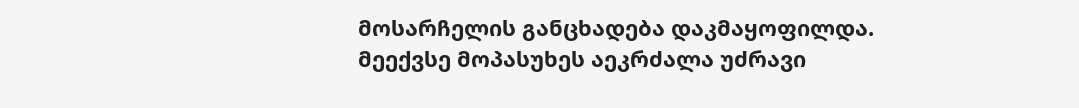მოსარჩელის განცხადება დაკმაყოფილდა. მეექვსე მოპასუხეს აეკრძალა უძრავი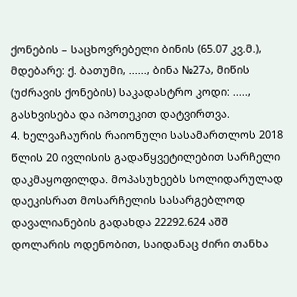ქონების – საცხოვრებელი ბინის (65.07 კვ.მ.), მდებარე: ქ. ბათუმი, ......, ბინა №27ა, მიწის (უძრავის ქონების) საკადასტრო კოდი: ....., გასხვისება და იპოთეკით დატვირთვა.
4. ხელვაჩაურის რაიონული სასამართლოს 2018 წლის 20 ივლისის გადაწყვეტილებით სარჩელი დაკმაყოფილდა. მოპასუხეებს სოლიდარულად დაეკისრათ მოსარჩელის სასარგებლოდ დავალიანების გადახდა 22292.624 აშშ დოლარის ოდენობით, საიდანაც ძირი თანხა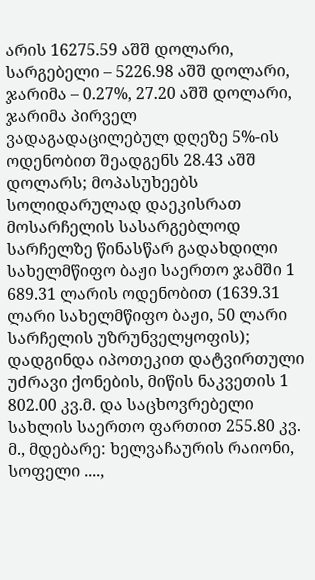არის 16275.59 აშშ დოლარი, სარგებელი – 5226.98 აშშ დოლარი, ჯარიმა – 0.27%, 27.20 აშშ დოლარი, ჯარიმა პირველ ვადაგადაცილებულ დღეზე 5%-ის ოდენობით შეადგენს 28.43 აშშ დოლარს; მოპასუხეებს სოლიდარულად დაეკისრათ მოსარჩელის სასარგებლოდ სარჩელზე წინასწარ გადახდილი სახელმწიფო ბაჟი საერთო ჯამში 1 689.31 ლარის ოდენობით (1639.31 ლარი სახელმწიფო ბაჟი, 50 ლარი სარჩელის უზრუნველყოფის); დადგინდა იპოთეკით დატვირთული უძრავი ქონების, მიწის ნაკვეთის 1 802.00 კვ.მ. და საცხოვრებელი სახლის საერთო ფართით 255.80 კვ. მ., მდებარე: ხელვაჩაურის რაიონი, სოფელი ....,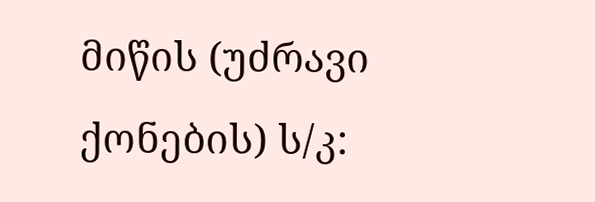მიწის (უძრავი ქონების) ს/კ: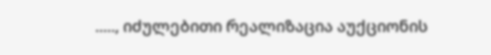....., იძულებითი რეალიზაცია აუქციონის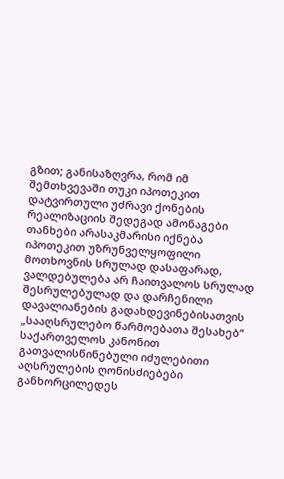გზით; განისაზღვრა, რომ იმ შემთხვევაში თუკი იპოთეკით დატვირთული უძრავი ქონების რეალიზაციის შედეგად ამონაგები თანხები არასაკმარისი იქნება იპოთეკით უზრუნველყოფილი მოთხოვნის სრულად დასაფარად, ვალდებულება არ ჩაითვალოს სრულად შესრულებულად და დარჩენილი დავალიანების გადახდევინებისათვის „სააღსრულებო წარმოებათა შესახებ“ საქართველოს კანონით გათვალისწინებული იძულებითი აღსრულების ღონისძიებები განხორცილედეს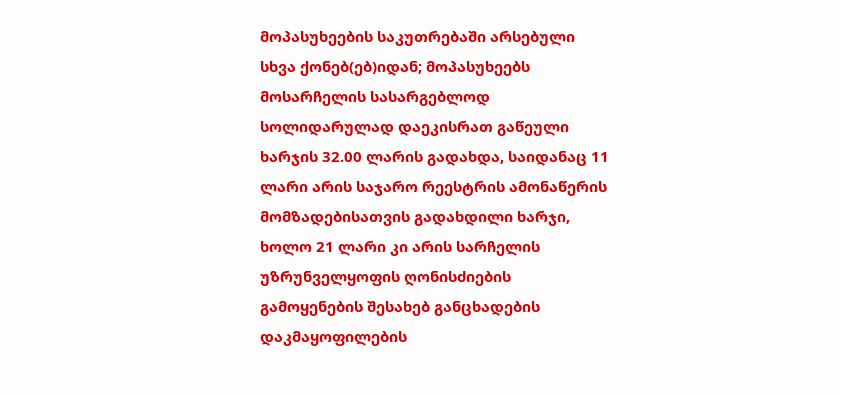მოპასუხეების საკუთრებაში არსებული სხვა ქონებ(ებ)იდან; მოპასუხეებს მოსარჩელის სასარგებლოდ სოლიდარულად დაეკისრათ გაწეული ხარჯის 32.00 ლარის გადახდა, საიდანაც 11 ლარი არის საჯარო რეესტრის ამონაწერის მომზადებისათვის გადახდილი ხარჯი, ხოლო 21 ლარი კი არის სარჩელის უზრუნველყოფის ღონისძიების გამოყენების შესახებ განცხადების დაკმაყოფილების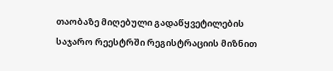თაობაზე მიღებული გადაწყვეტილების საჯარო რეესტრში რეგისტრაციის მიზნით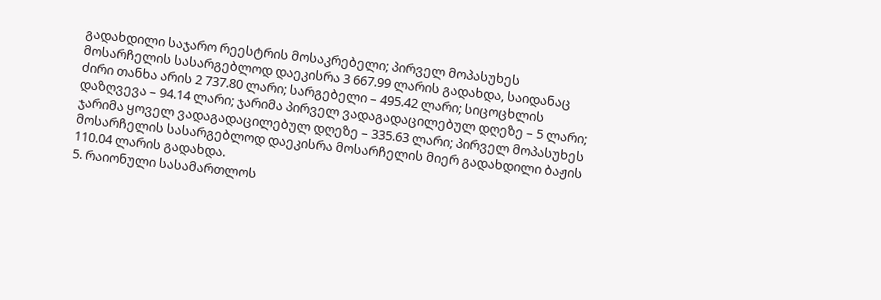გადახდილი საჯარო რეესტრის მოსაკრებელი; პირველ მოპასუხეს მოსარჩელის სასარგებლოდ დაეკისრა 3 667.99 ლარის გადახდა, საიდანაც ძირი თანხა არის 2 737.80 ლარი; სარგებელი – 495.42 ლარი; სიცოცხლის დაზღვევა – 94.14 ლარი; ჯარიმა პირველ ვადაგადაცილებულ დღეზე – 5 ლარი; ჯარიმა ყოველ ვადაგადაცილებულ დღეზე – 335.63 ლარი; პირველ მოპასუხეს მოსარჩელის სასარგებლოდ დაეკისრა მოსარჩელის მიერ გადახდილი ბაჟის 110.04 ლარის გადახდა.
5. რაიონული სასამართლოს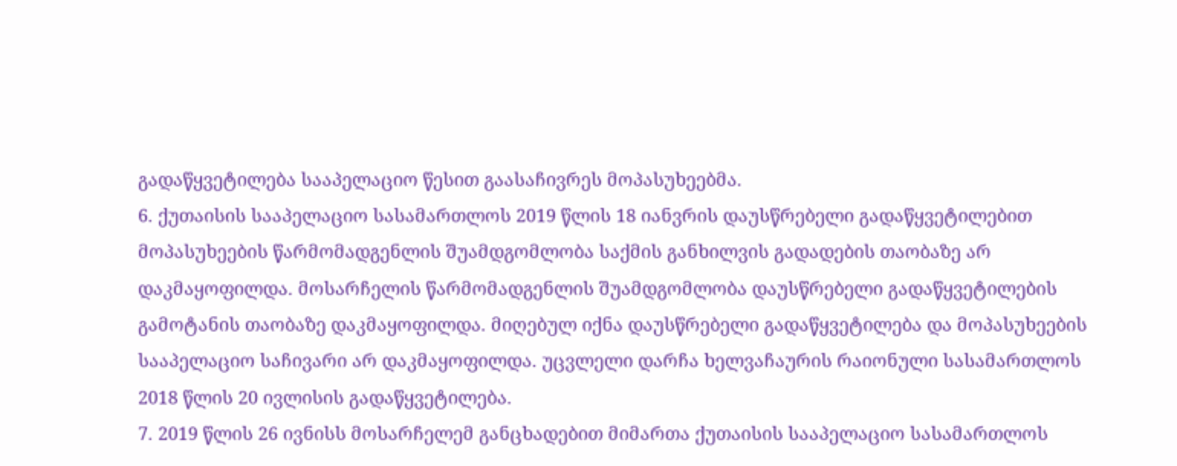გადაწყვეტილება სააპელაციო წესით გაასაჩივრეს მოპასუხეებმა.
6. ქუთაისის სააპელაციო სასამართლოს 2019 წლის 18 იანვრის დაუსწრებელი გადაწყვეტილებით მოპასუხეების წარმომადგენლის შუამდგომლობა საქმის განხილვის გადადების თაობაზე არ დაკმაყოფილდა. მოსარჩელის წარმომადგენლის შუამდგომლობა დაუსწრებელი გადაწყვეტილების გამოტანის თაობაზე დაკმაყოფილდა. მიღებულ იქნა დაუსწრებელი გადაწყვეტილება და მოპასუხეების სააპელაციო საჩივარი არ დაკმაყოფილდა. უცვლელი დარჩა ხელვაჩაურის რაიონული სასამართლოს 2018 წლის 20 ივლისის გადაწყვეტილება.
7. 2019 წლის 26 ივნისს მოსარჩელემ განცხადებით მიმართა ქუთაისის სააპელაციო სასამართლოს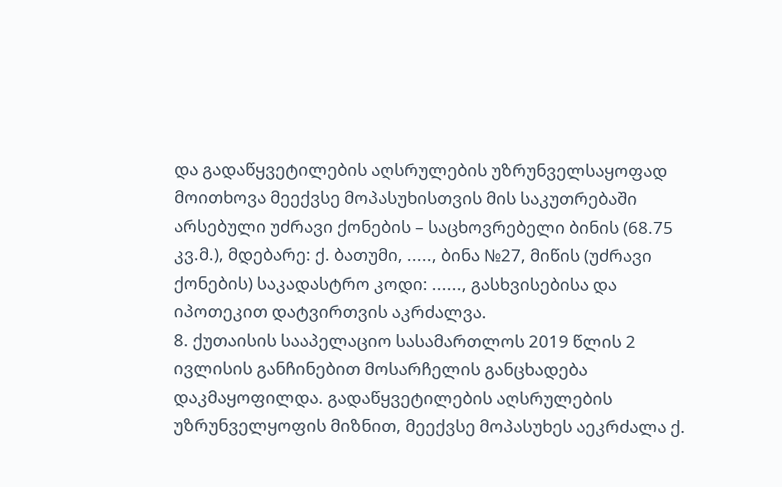და გადაწყვეტილების აღსრულების უზრუნველსაყოფად მოითხოვა მეექვსე მოპასუხისთვის მის საკუთრებაში არსებული უძრავი ქონების – საცხოვრებელი ბინის (68.75 კვ.მ.), მდებარე: ქ. ბათუმი, ....., ბინა №27, მიწის (უძრავი ქონების) საკადასტრო კოდი: ......, გასხვისებისა და იპოთეკით დატვირთვის აკრძალვა.
8. ქუთაისის სააპელაციო სასამართლოს 2019 წლის 2 ივლისის განჩინებით მოსარჩელის განცხადება დაკმაყოფილდა. გადაწყვეტილების აღსრულების უზრუნველყოფის მიზნით, მეექვსე მოპასუხეს აეკრძალა ქ.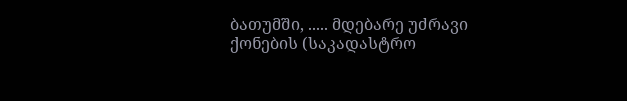ბათუმში, ..... მდებარე უძრავი ქონების (საკადასტრო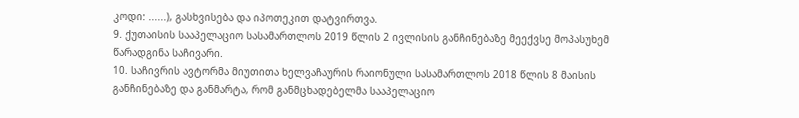კოდი: ......), გასხვისება და იპოთეკით დატვირთვა.
9. ქუთაისის სააპელაციო სასამართლოს 2019 წლის 2 ივლისის განჩინებაზე მეექვსე მოპასუხემ წარადგინა საჩივარი.
10. საჩივრის ავტორმა მიუთითა ხელვაჩაურის რაიონული სასამართლოს 2018 წლის 8 მაისის განჩინებაზე და განმარტა, რომ განმცხადებელმა სააპელაციო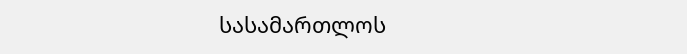სასამართლოს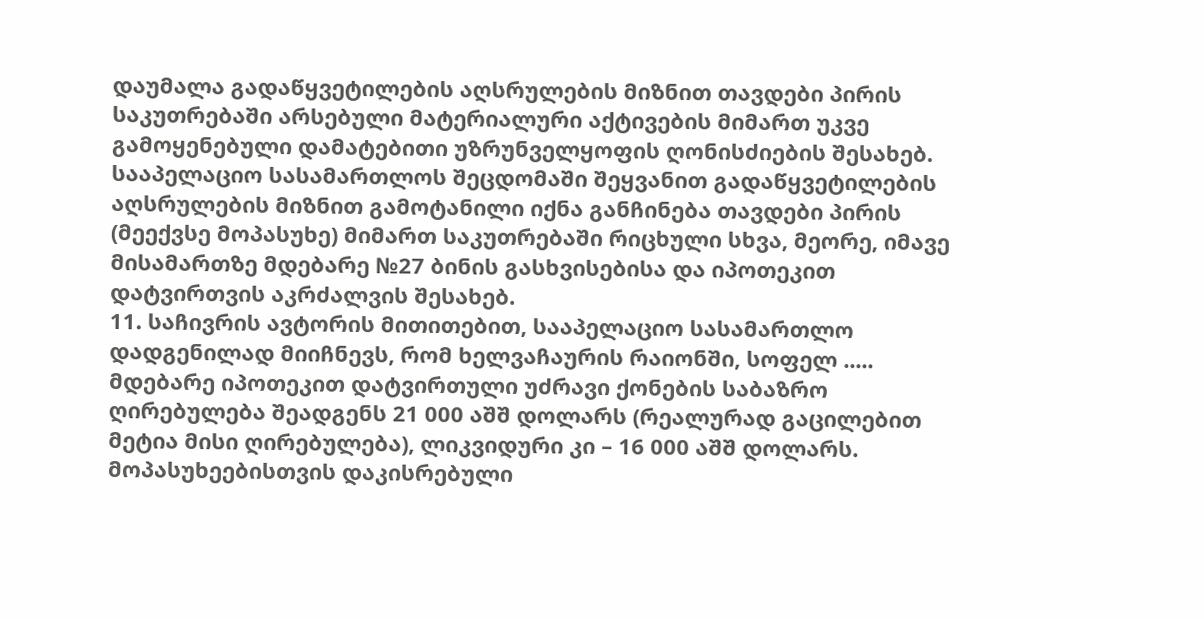დაუმალა გადაწყვეტილების აღსრულების მიზნით თავდები პირის საკუთრებაში არსებული მატერიალური აქტივების მიმართ უკვე გამოყენებული დამატებითი უზრუნველყოფის ღონისძიების შესახებ. სააპელაციო სასამართლოს შეცდომაში შეყვანით გადაწყვეტილების აღსრულების მიზნით გამოტანილი იქნა განჩინება თავდები პირის (მეექვსე მოპასუხე) მიმართ საკუთრებაში რიცხული სხვა, მეორე, იმავე მისამართზე მდებარე №27 ბინის გასხვისებისა და იპოთეკით დატვირთვის აკრძალვის შესახებ.
11. საჩივრის ავტორის მითითებით, სააპელაციო სასამართლო დადგენილად მიიჩნევს, რომ ხელვაჩაურის რაიონში, სოფელ ..... მდებარე იპოთეკით დატვირთული უძრავი ქონების საბაზრო ღირებულება შეადგენს 21 000 აშშ დოლარს (რეალურად გაცილებით მეტია მისი ღირებულება), ლიკვიდური კი – 16 000 აშშ დოლარს. მოპასუხეებისთვის დაკისრებული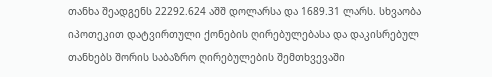თანხა შეადგენს 22292.624 აშშ დოლარსა და 1689.31 ლარს. სხვაობა იპოთეკით დატვირთული ქონების ღირებულებასა და დაკისრებულ თანხებს შორის საბაზრო ღირებულების შემთხვევაში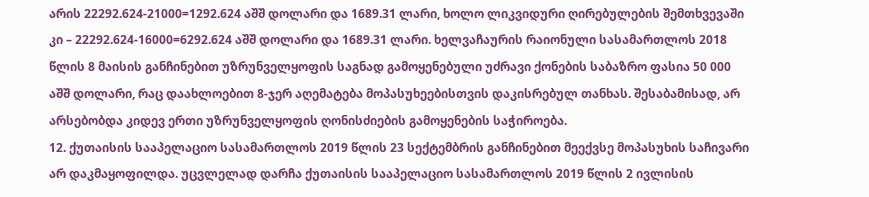არის 22292.624-21000=1292.624 აშშ დოლარი და 1689.31 ლარი, ხოლო ლიკვიდური ღირებულების შემთხვევაში კი – 22292.624-16000=6292.624 აშშ დოლარი და 1689.31 ლარი. ხელვაჩაურის რაიონული სასამართლოს 2018 წლის 8 მაისის განჩინებით უზრუნველყოფის საგნად გამოყენებული უძრავი ქონების საბაზრო ფასია 50 000 აშშ დოლარი, რაც დაახლოებით 8-ჯერ აღემატება მოპასუხეებისთვის დაკისრებულ თანხას. შესაბამისად, არ არსებობდა კიდევ ერთი უზრუნველყოფის ღონისძიების გამოყენების საჭიროება.
12. ქუთაისის სააპელაციო სასამართლოს 2019 წლის 23 სექტემბრის განჩინებით მეექვსე მოპასუხის საჩივარი არ დაკმაყოფილდა. უცვლელად დარჩა ქუთაისის სააპელაციო სასამართლოს 2019 წლის 2 ივლისის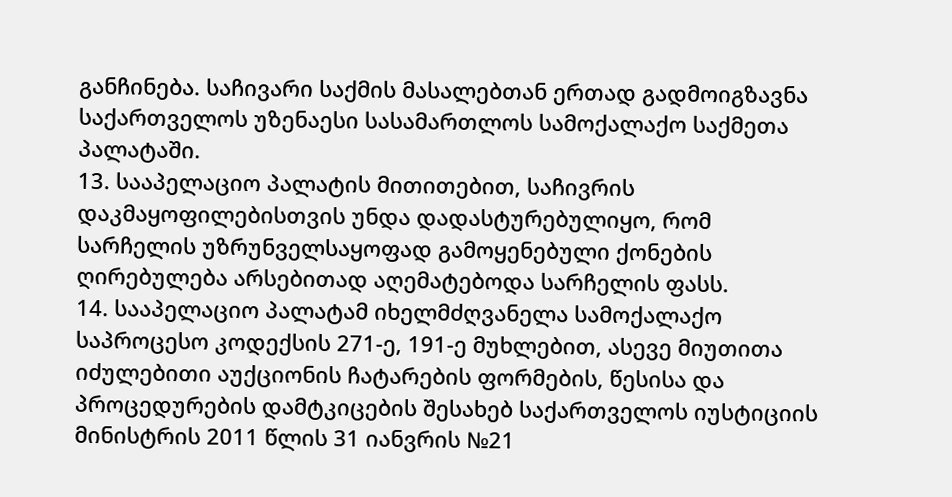განჩინება. საჩივარი საქმის მასალებთან ერთად გადმოიგზავნა საქართველოს უზენაესი სასამართლოს სამოქალაქო საქმეთა პალატაში.
13. სააპელაციო პალატის მითითებით, საჩივრის დაკმაყოფილებისთვის უნდა დადასტურებულიყო, რომ სარჩელის უზრუნველსაყოფად გამოყენებული ქონების ღირებულება არსებითად აღემატებოდა სარჩელის ფასს.
14. სააპელაციო პალატამ იხელმძღვანელა სამოქალაქო საპროცესო კოდექსის 271-ე, 191-ე მუხლებით, ასევე მიუთითა იძულებითი აუქციონის ჩატარების ფორმების, წესისა და პროცედურების დამტკიცების შესახებ საქართველოს იუსტიციის მინისტრის 2011 წლის 31 იანვრის №21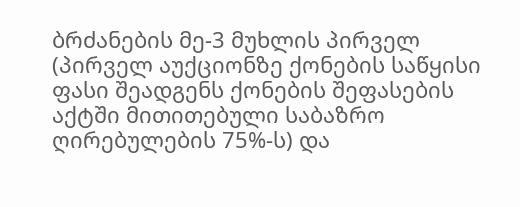ბრძანების მე-3 მუხლის პირველ (პირველ აუქციონზე ქონების საწყისი ფასი შეადგენს ქონების შეფასების აქტში მითითებული საბაზრო ღირებულების 75%-ს) და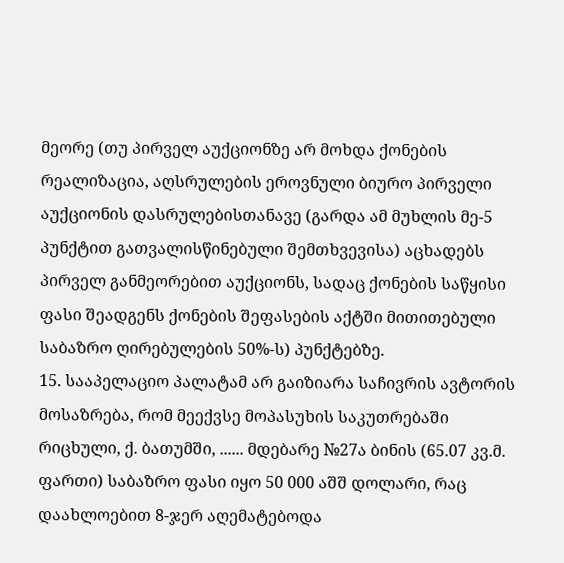მეორე (თუ პირველ აუქციონზე არ მოხდა ქონების რეალიზაცია, აღსრულების ეროვნული ბიურო პირველი აუქციონის დასრულებისთანავე (გარდა ამ მუხლის მე-5 პუნქტით გათვალისწინებული შემთხვევისა) აცხადებს პირველ განმეორებით აუქციონს, სადაც ქონების საწყისი ფასი შეადგენს ქონების შეფასების აქტში მითითებული საბაზრო ღირებულების 50%-ს) პუნქტებზე.
15. სააპელაციო პალატამ არ გაიზიარა საჩივრის ავტორის მოსაზრება, რომ მეექვსე მოპასუხის საკუთრებაში რიცხული, ქ. ბათუმში, ...... მდებარე №27ა ბინის (65.07 კვ.მ. ფართი) საბაზრო ფასი იყო 50 000 აშშ დოლარი, რაც დაახლოებით 8-ჯერ აღემატებოდა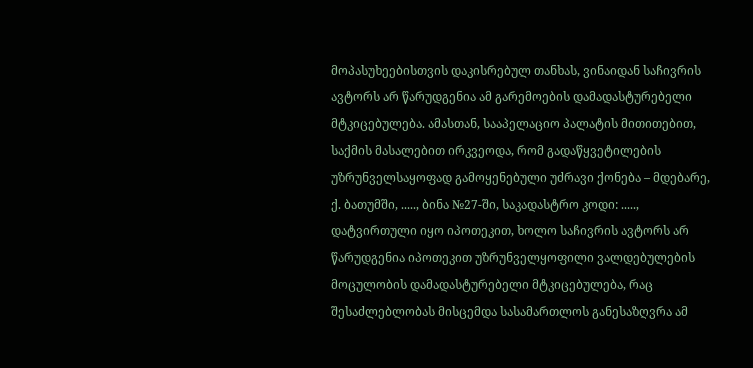მოპასუხეებისთვის დაკისრებულ თანხას, ვინაიდან საჩივრის ავტორს არ წარუდგენია ამ გარემოების დამადასტურებელი მტკიცებულება. ამასთან, სააპელაციო პალატის მითითებით, საქმის მასალებით ირკვეოდა, რომ გადაწყვეტილების უზრუნველსაყოფად გამოყენებული უძრავი ქონება – მდებარე, ქ. ბათუმში, ....., ბინა №27-ში, საკადასტრო კოდი: ....., დატვირთული იყო იპოთეკით, ხოლო საჩივრის ავტორს არ წარუდგენია იპოთეკით უზრუნველყოფილი ვალდებულების მოცულობის დამადასტურებელი მტკიცებულება, რაც შესაძლებლობას მისცემდა სასამართლოს განესაზღვრა ამ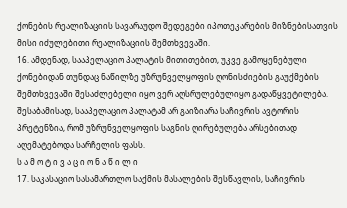ქონების რეალიზაციის სავარაუდო შედეგები იპოთეკარების მიზნებისათვის მისი იძულებითი რეალიზაციის შემთხვევაში.
16. ამდენად, სააპელაციო პალატის მითითებით, უკვე გამოყენებული ქონებიდან თუნდაც ნაწილზე უზრუნველყოფის ღონისძიების გაუქმების შემთხვევაში შესაძლებელი იყო ვერ აღსრულებულიყო გადაწყვეტილება. შესაბამისად, სააპელაციო პალატამ არ გაიზიარა საჩივრის ავტორის პრეტენზია, რომ უზრუნველყოფის საგნის ღირებულება არსებითად აღემატებოდა სარჩელის ფასს.
ს ა მ ო ტ ი ვ ა ც ი ო ნ ა წ ი ლ ი
17. საკასაციო სასამართლო საქმის მასალების შესწავლის, საჩივრის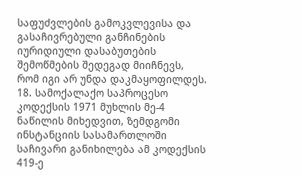საფუძვლების გამოკვლევისა და გასაჩივრებული განჩინების იურიდიული დასაბუთების შემოწმების შედეგად მიიჩნევს, რომ იგი არ უნდა დაკმაყოფილდეს.
18. სამოქალაქო საპროცესო კოდექსის 1971 მუხლის მე-4 ნაწილის მიხედვით, ზემდგომი ინსტანციის სასამართლოში საჩივარი განიხილება ამ კოდექსის 419-ე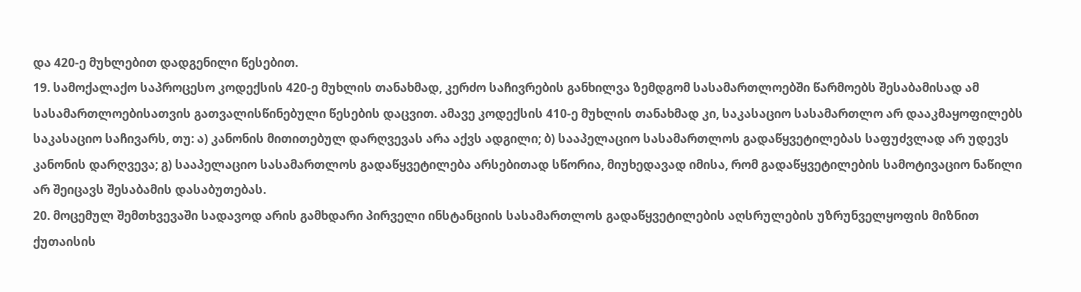და 420-ე მუხლებით დადგენილი წესებით.
19. სამოქალაქო საპროცესო კოდექსის 420-ე მუხლის თანახმად, კერძო საჩივრების განხილვა ზემდგომ სასამართლოებში წარმოებს შესაბამისად ამ სასამართლოებისათვის გათვალისწინებული წესების დაცვით. ამავე კოდექსის 410-ე მუხლის თანახმად კი, საკასაციო სასამართლო არ დააკმაყოფილებს საკასაციო საჩივარს, თუ: ა) კანონის მითითებულ დარღვევას არა აქვს ადგილი; ბ) სააპელაციო სასამართლოს გადაწყვეტილებას საფუძვლად არ უდევს კანონის დარღვევა; გ) სააპელაციო სასამართლოს გადაწყვეტილება არსებითად სწორია, მიუხედავად იმისა, რომ გადაწყვეტილების სამოტივაციო ნაწილი არ შეიცავს შესაბამის დასაბუთებას.
20. მოცემულ შემთხვევაში სადავოდ არის გამხდარი პირველი ინსტანციის სასამართლოს გადაწყვეტილების აღსრულების უზრუნველყოფის მიზნით ქუთაისის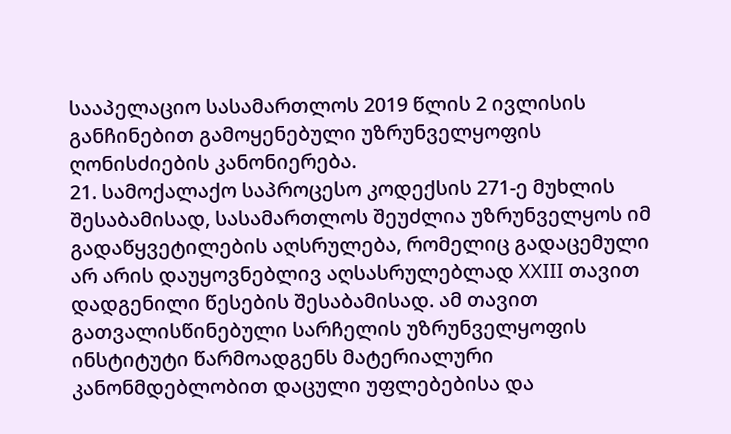სააპელაციო სასამართლოს 2019 წლის 2 ივლისის განჩინებით გამოყენებული უზრუნველყოფის ღონისძიების კანონიერება.
21. სამოქალაქო საპროცესო კოდექსის 271-ე მუხლის შესაბამისად, სასამართლოს შეუძლია უზრუნველყოს იმ გადაწყვეტილების აღსრულება, რომელიც გადაცემული არ არის დაუყოვნებლივ აღსასრულებლად XXIII თავით დადგენილი წესების შესაბამისად. ამ თავით გათვალისწინებული სარჩელის უზრუნველყოფის ინსტიტუტი წარმოადგენს მატერიალური კანონმდებლობით დაცული უფლებებისა და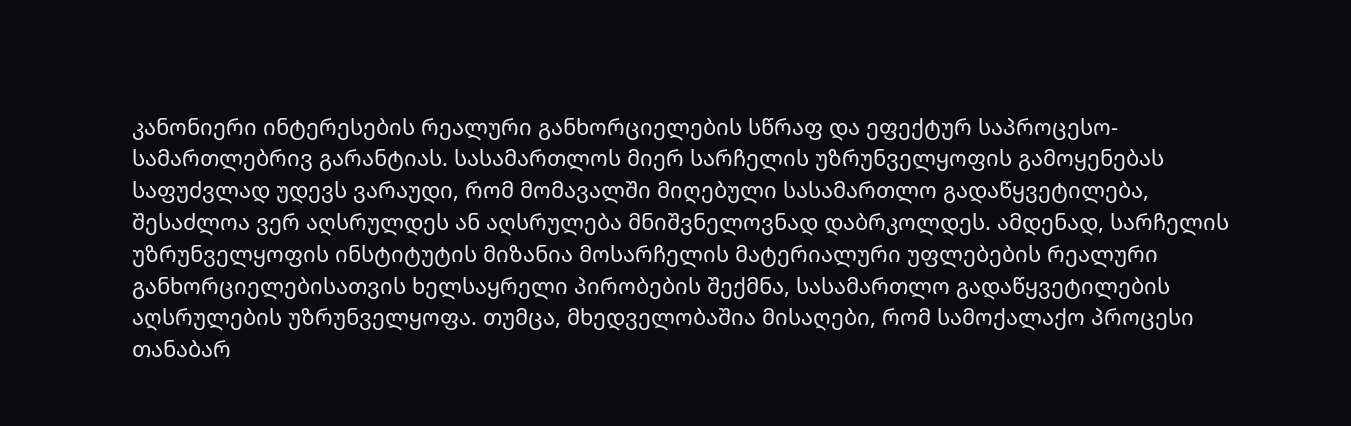კანონიერი ინტერესების რეალური განხორციელების სწრაფ და ეფექტურ საპროცესო-სამართლებრივ გარანტიას. სასამართლოს მიერ სარჩელის უზრუნველყოფის გამოყენებას საფუძვლად უდევს ვარაუდი, რომ მომავალში მიღებული სასამართლო გადაწყვეტილება, შესაძლოა ვერ აღსრულდეს ან აღსრულება მნიშვნელოვნად დაბრკოლდეს. ამდენად, სარჩელის უზრუნველყოფის ინსტიტუტის მიზანია მოსარჩელის მატერიალური უფლებების რეალური განხორციელებისათვის ხელსაყრელი პირობების შექმნა, სასამართლო გადაწყვეტილების აღსრულების უზრუნველყოფა. თუმცა, მხედველობაშია მისაღები, რომ სამოქალაქო პროცესი თანაბარ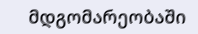მდგომარეობაში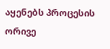აყენებს პროცესის ორივე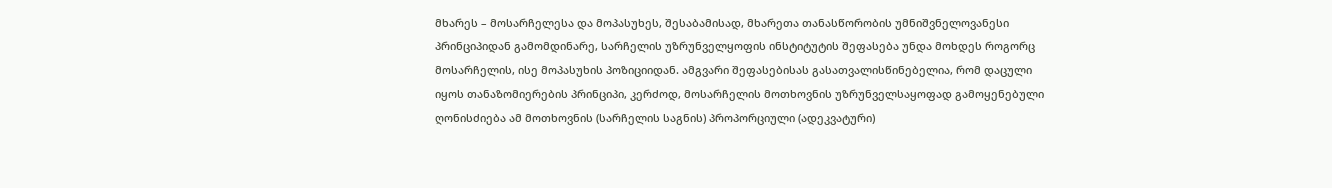მხარეს – მოსარჩელესა და მოპასუხეს, შესაბამისად, მხარეთა თანასწორობის უმნიშვნელოვანესი პრინციპიდან გამომდინარე, სარჩელის უზრუნველყოფის ინსტიტუტის შეფასება უნდა მოხდეს როგორც მოსარჩელის, ისე მოპასუხის პოზიციიდან. ამგვარი შეფასებისას გასათვალისწინებელია, რომ დაცული იყოს თანაზომიერების პრინციპი, კერძოდ, მოსარჩელის მოთხოვნის უზრუნველსაყოფად გამოყენებული ღონისძიება ამ მოთხოვნის (სარჩელის საგნის) პროპორციული (ადეკვატური)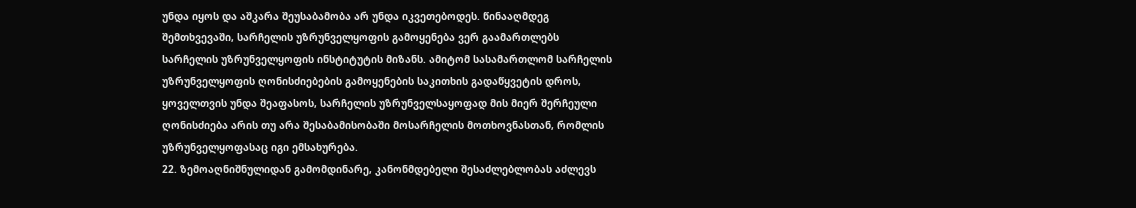უნდა იყოს და აშკარა შეუსაბამობა არ უნდა იკვეთებოდეს. წინააღმდეგ შემთხვევაში, სარჩელის უზრუნველყოფის გამოყენება ვერ გაამართლებს სარჩელის უზრუნველყოფის ინსტიტუტის მიზანს. ამიტომ სასამართლომ სარჩელის უზრუნველყოფის ღონისძიებების გამოყენების საკითხის გადაწყვეტის დროს, ყოველთვის უნდა შეაფასოს, სარჩელის უზრუნველსაყოფად მის მიერ შერჩეული ღონისძიება არის თუ არა შესაბამისობაში მოსარჩელის მოთხოვნასთან, რომლის უზრუნველყოფასაც იგი ემსახურება.
22. ზემოაღნიშნულიდან გამომდინარე, კანონმდებელი შესაძლებლობას აძლევს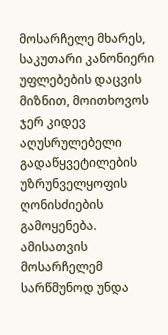მოსარჩელე მხარეს, საკუთარი კანონიერი უფლებების დაცვის მიზნით, მოითხოვოს ჯერ კიდევ აღუსრულებელი გადაწყვეტილების უზრუნველყოფის ღონისძიების გამოყენება. ამისათვის მოსარჩელემ სარწმუნოდ უნდა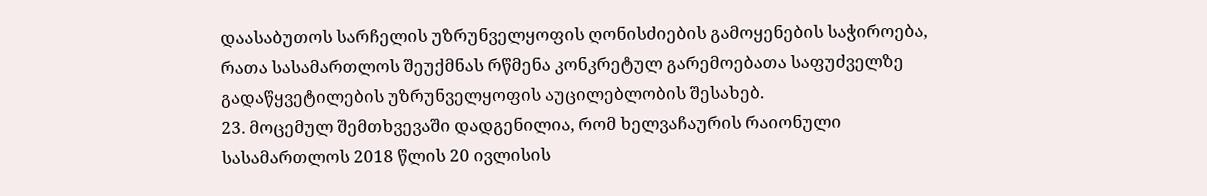დაასაბუთოს სარჩელის უზრუნველყოფის ღონისძიების გამოყენების საჭიროება, რათა სასამართლოს შეუქმნას რწმენა კონკრეტულ გარემოებათა საფუძველზე გადაწყვეტილების უზრუნველყოფის აუცილებლობის შესახებ.
23. მოცემულ შემთხვევაში დადგენილია, რომ ხელვაჩაურის რაიონული სასამართლოს 2018 წლის 20 ივლისის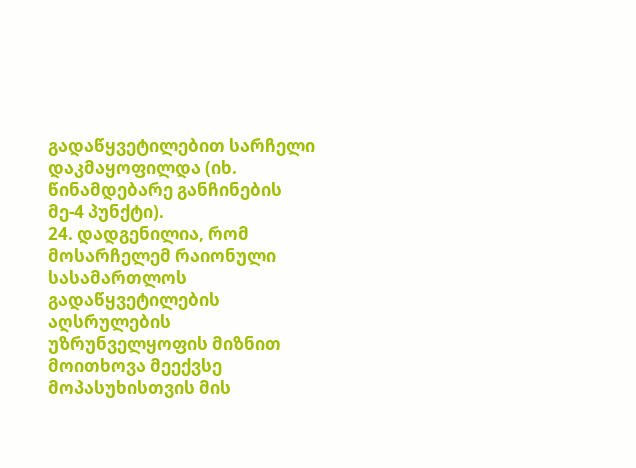გადაწყვეტილებით სარჩელი დაკმაყოფილდა (იხ. წინამდებარე განჩინების მე-4 პუნქტი).
24. დადგენილია, რომ მოსარჩელემ რაიონული სასამართლოს გადაწყვეტილების აღსრულების უზრუნველყოფის მიზნით მოითხოვა მეექვსე მოპასუხისთვის მის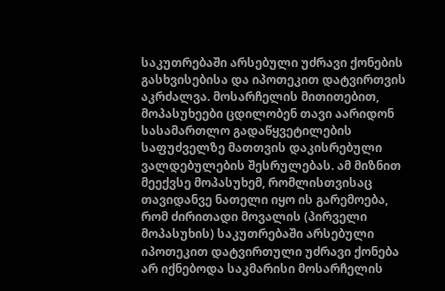საკუთრებაში არსებული უძრავი ქონების გასხვისებისა და იპოთეკით დატვირთვის აკრძალვა. მოსარჩელის მითითებით, მოპასუხეები ცდილობენ თავი აარიდონ სასამართლო გადაწყვეტილების საფუძველზე მათთვის დაკისრებული ვალდებულების შესრულებას. ამ მიზნით მეექვსე მოპასუხემ, რომლისთვისაც თავიდანვე ნათელი იყო ის გარემოება, რომ ძირითადი მოვალის (პირველი მოპასუხის) საკუთრებაში არსებული იპოთეკით დატვირთული უძრავი ქონება არ იქნებოდა საკმარისი მოსარჩელის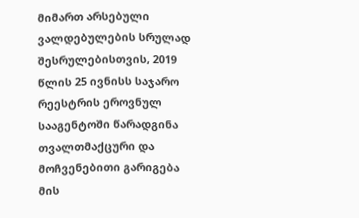მიმართ არსებული ვალდებულების სრულად შესრულებისთვის, 2019 წლის 25 ივნისს საჯარო რეესტრის ეროვნულ სააგენტოში წარადგინა თვალთმაქცური და მოჩვენებითი გარიგება მის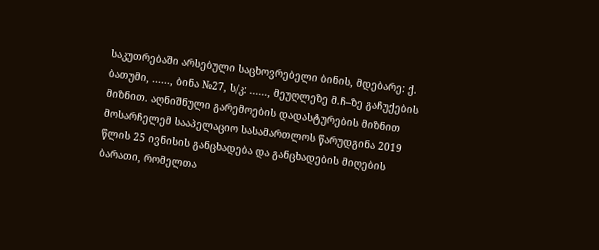საკუთრებაში არსებული საცხოვრებელი ბინის, მდებარე: ქ. ბათუმი, ......, ბინა №27, ს/კ: ......, მეუღლეზე მ.ჩ–ზე გაჩუქების მიზნით. აღნიშნული გარემოების დადასტურების მიზნით მოსარჩელემ სააპელაციო სასამართლოს წარუდგინა 2019 წლის 25 ივნისის განცხადება და განცხადების მიღების ბარათი, რომელთა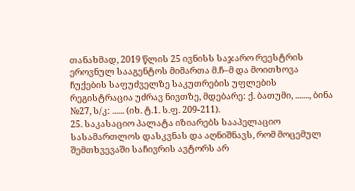თანახმად, 2019 წლის 25 ივნისს საჯარო რეესტრის ეროვნულ სააგენტოს მიმართა მ.ჩ–მ და მოითხოვა ჩუქების საფუძველზე საკუთრების უფლების რეგისტრაცია უძრავ ნივთზე, მდებარე: ქ. ბათუმი, ......., ბინა №27, ს/კ: ...... (იხ. ტ.1. ს.ფ. 209-211).
25. საკასაციო პალატა იზიარებს სააპელაციო სასამართლოს დასკვნას და აღნიშნავს, რომ მოცემულ შემთხვევაში საჩივრის ავტორს არ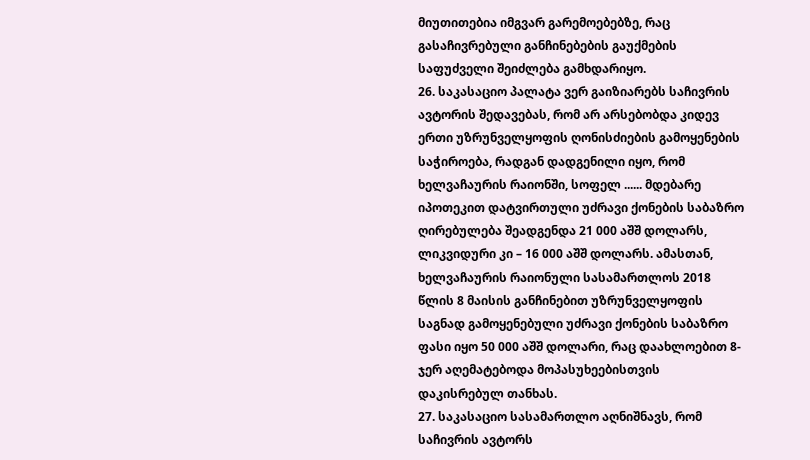მიუთითებია იმგვარ გარემოებებზე, რაც გასაჩივრებული განჩინებების გაუქმების საფუძველი შეიძლება გამხდარიყო.
26. საკასაციო პალატა ვერ გაიზიარებს საჩივრის ავტორის შედავებას, რომ არ არსებობდა კიდევ ერთი უზრუნველყოფის ღონისძიების გამოყენების საჭიროება, რადგან დადგენილი იყო, რომ ხელვაჩაურის რაიონში, სოფელ ...... მდებარე იპოთეკით დატვირთული უძრავი ქონების საბაზრო ღირებულება შეადგენდა 21 000 აშშ დოლარს, ლიკვიდური კი – 16 000 აშშ დოლარს. ამასთან, ხელვაჩაურის რაიონული სასამართლოს 2018 წლის 8 მაისის განჩინებით უზრუნველყოფის საგნად გამოყენებული უძრავი ქონების საბაზრო ფასი იყო 50 000 აშშ დოლარი, რაც დაახლოებით 8-ჯერ აღემატებოდა მოპასუხეებისთვის დაკისრებულ თანხას.
27. საკასაციო სასამართლო აღნიშნავს, რომ საჩივრის ავტორს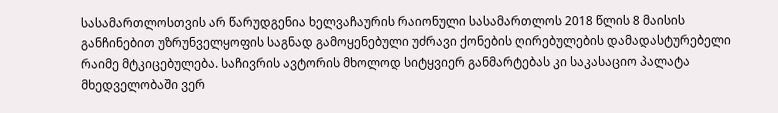სასამართლოსთვის არ წარუდგენია ხელვაჩაურის რაიონული სასამართლოს 2018 წლის 8 მაისის განჩინებით უზრუნველყოფის საგნად გამოყენებული უძრავი ქონების ღირებულების დამადასტურებელი რაიმე მტკიცებულება. საჩივრის ავტორის მხოლოდ სიტყვიერ განმარტებას კი საკასაციო პალატა მხედველობაში ვერ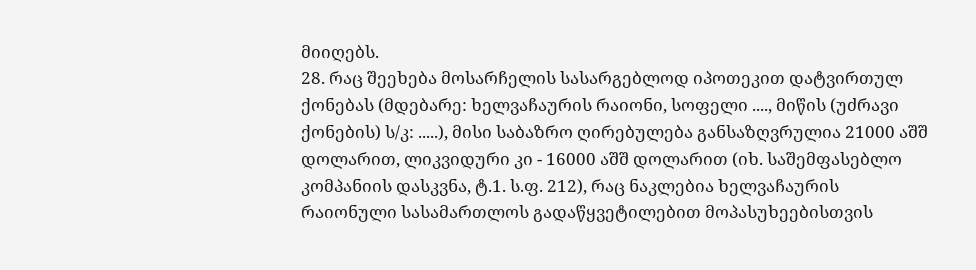მიიღებს.
28. რაც შეეხება მოსარჩელის სასარგებლოდ იპოთეკით დატვირთულ ქონებას (მდებარე: ხელვაჩაურის რაიონი, სოფელი ...., მიწის (უძრავი ქონების) ს/კ: .....), მისი საბაზრო ღირებულება განსაზღვრულია 21000 აშშ დოლარით, ლიკვიდური კი - 16000 აშშ დოლარით (იხ. საშემფასებლო კომპანიის დასკვნა, ტ.1. ს.ფ. 212), რაც ნაკლებია ხელვაჩაურის რაიონული სასამართლოს გადაწყვეტილებით მოპასუხეებისთვის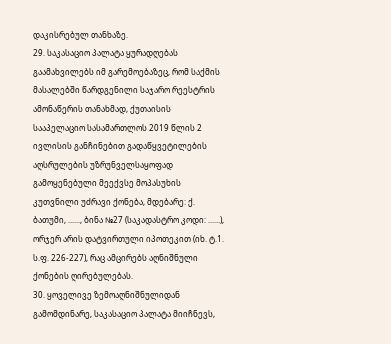დაკისრებულ თანხაზე.
29. საკასაციო პალატა ყურადღებას გაამახვილებს იმ გარემოებაზეც, რომ საქმის მასალებში წარდგენილი საჯარო რეესტრის ამონაწერის თანახმად, ქუთაისის სააპელაციო სასამართლოს 2019 წლის 2 ივლისის განჩინებით გადაწყვეტილების აღსრულების უზრუნველსაყოფად გამოყენებული მეექვსე მოპასუხის კუთვნილი უძრავი ქონება, მდებარე: ქ. ბათუმი, ......, ბინა №27 (საკადასტრო კოდი: ......), ორჯერ არის დატვირთული იპოთეკით (იხ. ტ.1. ს.ფ. 226-227), რაც ამცირებს აღნიშნული ქონების ღირებულებას.
30. ყოველივე ზემოაღნიშნულიდან გამომდინარე, საკასაციო პალატა მიიჩნევს,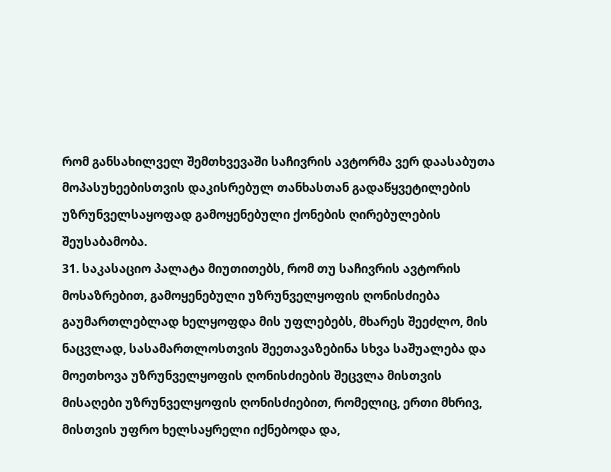რომ განსახილველ შემთხვევაში საჩივრის ავტორმა ვერ დაასაბუთა მოპასუხეებისთვის დაკისრებულ თანხასთან გადაწყვეტილების უზრუნველსაყოფად გამოყენებული ქონების ღირებულების შეუსაბამობა.
31. საკასაციო პალატა მიუთითებს, რომ თუ საჩივრის ავტორის მოსაზრებით, გამოყენებული უზრუნველყოფის ღონისძიება გაუმართლებლად ხელყოფდა მის უფლებებს, მხარეს შეეძლო, მის ნაცვლად, სასამართლოსთვის შეეთავაზებინა სხვა საშუალება და მოეთხოვა უზრუნველყოფის ღონისძიების შეცვლა მისთვის მისაღები უზრუნველყოფის ღონისძიებით, რომელიც, ერთი მხრივ, მისთვის უფრო ხელსაყრელი იქნებოდა და,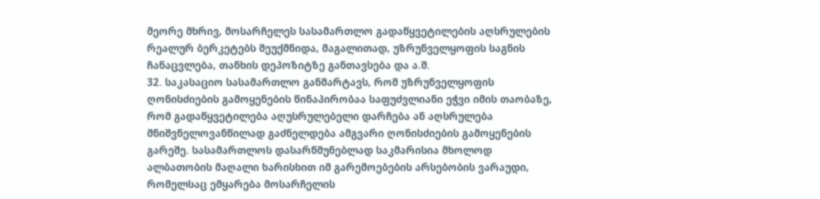მეორე მხრივ, მოსარჩელეს სასამართლო გადაწყვეტილების აღსრულების რეალურ ბერკეტებს შეუქმნიდა, მაგალითად, უზრუნველყოფის საგნის ჩანაცვლება, თანხის დეპოზიტზე განთავსება და ა.შ.
32. საკასაციო სასამართლო განმარტავს, რომ უზრუნველყოფის ღონისძიების გამოყენების წინაპირობაა საფუძვლიანი ეჭვი იმის თაობაზე, რომ გადაწყვეტილება აღუსრულებელი დარჩება ან აღსრულება მნიშვნელოვანწილად გაძნელდება ამგვარი ღონისძიების გამოყენების გარეშე. სასამართლოს დასარწმუნებლად საკმარისია მხოლოდ ალბათობის მაღალი ხარისხით იმ გარემოებების არსებობის ვარაუდი, რომელსაც ემყარება მოსარჩელის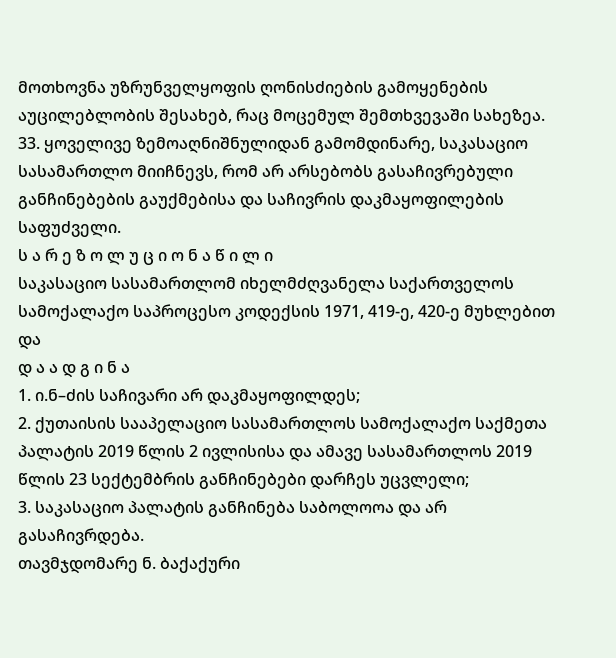მოთხოვნა უზრუნველყოფის ღონისძიების გამოყენების აუცილებლობის შესახებ, რაც მოცემულ შემთხვევაში სახეზეა.
33. ყოველივე ზემოაღნიშნულიდან გამომდინარე, საკასაციო სასამართლო მიიჩნევს, რომ არ არსებობს გასაჩივრებული განჩინებების გაუქმებისა და საჩივრის დაკმაყოფილების საფუძველი.
ს ა რ ე ზ ო ლ უ ც ი ო ნ ა წ ი ლ ი
საკასაციო სასამართლომ იხელმძღვანელა საქართველოს სამოქალაქო საპროცესო კოდექსის 1971, 419-ე, 420-ე მუხლებით და
დ ა ა დ გ ი ნ ა
1. ი.ნ–ძის საჩივარი არ დაკმაყოფილდეს;
2. ქუთაისის სააპელაციო სასამართლოს სამოქალაქო საქმეთა პალატის 2019 წლის 2 ივლისისა და ამავე სასამართლოს 2019 წლის 23 სექტემბრის განჩინებები დარჩეს უცვლელი;
3. საკასაციო პალატის განჩინება საბოლოოა და არ გასაჩივრდება.
თავმჯდომარე ნ. ბაქაქური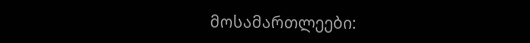მოსამართლეები: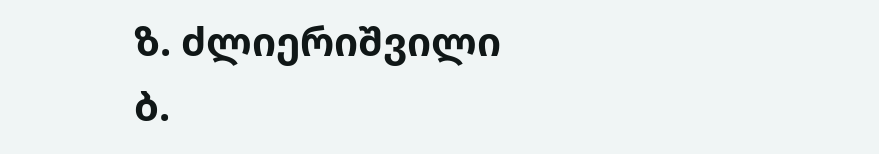ზ. ძლიერიშვილი
ბ.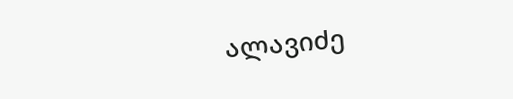ალავიძე